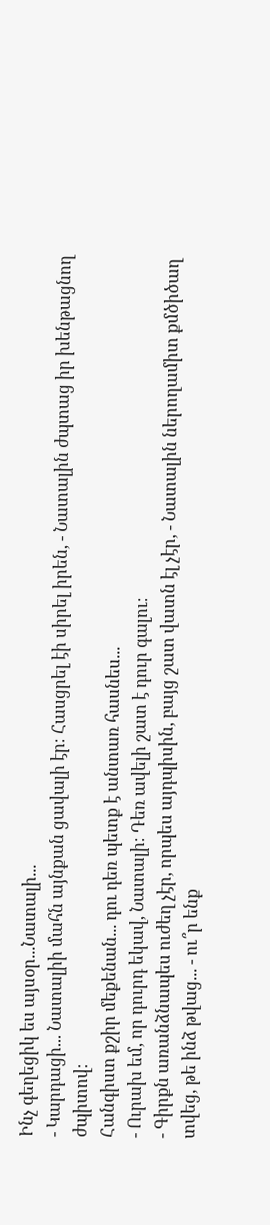Ինչ գեղեցիկ ես այսօր...Նատալի...
- Կարդացի... Նատալիի մահն այնքան ցավալի էր։ Հասցրել էի սիրել իրեն, - Նատալին ժպտաց իր խենթացնող ժպիտով։
Հանգիստ քշիր մեքենան... դու դեռ պետք է անտառ հասնես...
- Ուրախ եմ, որ դուրդ եկավ, Նատալի։ Դեռ ավելի շատ է դուր գալու։
- Գիրքն առանձնապես ուժեղ չէր, որպես այդպիսին, բայց շատ վատն էլ չէր, - Նատալին ներողամիտ քմծիծաղ տվեց, թե ինձ թվաց... - ու՞ր ենք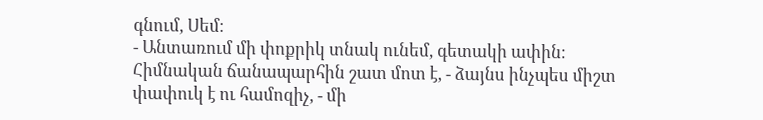գնում, Սեմ։
- Անտառում մի փոքրիկ տնակ ունեմ, գետակի ափին։ Հիմնական ճանապարհին շատ մոտ է, - ձայնս ինչպես միշտ փափուկ է ու համոզիչ, - մի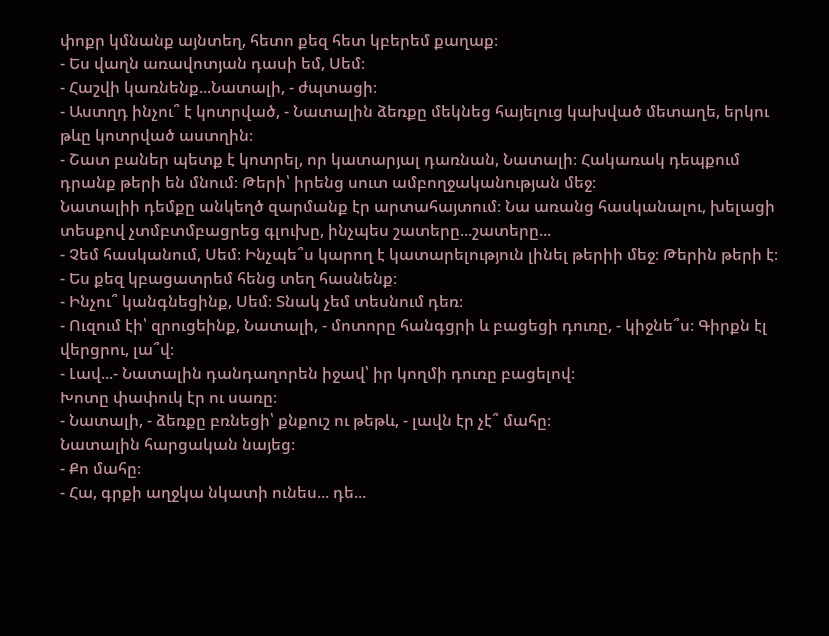փոքր կմնանք այնտեղ, հետո քեզ հետ կբերեմ քաղաք։
- Ես վաղն առավոտյան դասի եմ, Սեմ։
- Հաշվի կառնենք...Նատալի, - ժպտացի։
- Աստղդ ինչու՞ է կոտրված, - Նատալին ձեռքը մեկնեց հայելուց կախված մետաղե, երկու թևը կոտրված աստղին։
- Շատ բաներ պետք է կոտրել, որ կատարյալ դառնան, Նատալի։ Հակառակ դեպքում դրանք թերի են մնում։ Թերի՝ իրենց սուտ ամբողջականության մեջ։
Նատալիի դեմքը անկեղծ զարմանք էր արտահայտում։ Նա առանց հասկանալու, խելացի տեսքով չտմբտմբացրեց գլուխը, ինչպես շատերը...շատերը...
- Չեմ հասկանում, Սեմ։ Ինչպե՞ս կարող է կատարելություն լինել թերիի մեջ։ Թերին թերի է։
- Ես քեզ կբացատրեմ հենց տեղ հասնենք։
- Ինչու՞ կանգնեցինք, Սեմ։ Տնակ չեմ տեսնում դեռ։
- Ուզում էի՝ զրուցեինք, Նատալի, - մոտորը հանգցրի և բացեցի դուռը, - կիջնե՞ս։ Գիրքն էլ վերցրու, լա՞վ։
- Լավ...- Նատալին դանդաղորեն իջավ՝ իր կողմի դուռը բացելով։
Խոտը փափուկ էր ու սառը։
- Նատալի, - ձեռքը բռնեցի՝ քնքուշ ու թեթև, - լավն էր չէ՞ մահը։
Նատալին հարցական նայեց։
- Քո մահը։
- Հա, գրքի աղջկա նկատի ունես... դե...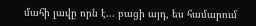մահի լավը որն է... բացի այդ, ես համարում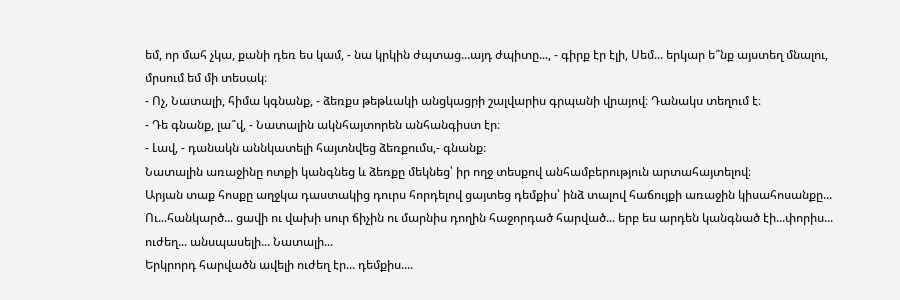եմ, որ մահ չկա, քանի դեռ ես կամ, - նա կրկին ժպտաց...այդ ժպիտը..., - գիրք էր էլի, Սեմ... երկար ե՞նք այստեղ մնալու, մրսում եմ մի տեսակ։
- Ոչ, Նատալի, հիմա կգնանք, - ձեռքս թեթևակի անցկացրի շալվարիս գրպանի վրայով։ Դանակս տեղում է։
- Դե գնանք, լա՞վ, - Նատալին ակնհայտորեն անհանգիստ էր։
- Լավ, - դանակն աննկատելի հայտնվեց ձեռքումս,- գնանք։
Նատալին առաջինը ոտքի կանգնեց և ձեռքը մեկնեց՝ իր ողջ տեսքով անհամբերություն արտահայտելով։
Արյան տաք հոսքը աղջկա դաստակից դուրս հորդելով ցայտեց դեմքիս՝ ինձ տալով հաճույքի առաջին կիսահոսանքը...
Ու...հանկարծ... ցավի ու վախի սուր ճիչին ու մարնիս դողին հաջորդած հարված... երբ ես արդեն կանգնած էի...փորիս... ուժեղ... անսպասելի... Նատալի...
Երկրորդ հարվածն ավելի ուժեղ էր... դեմքիս....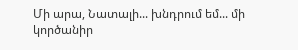Մի արա, Նատալի... խնդրում եմ... մի կործանիր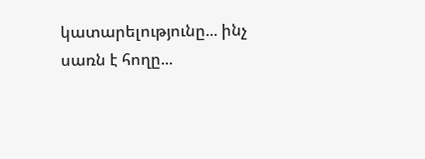կատարելությունը... ինչ սառն է հողը...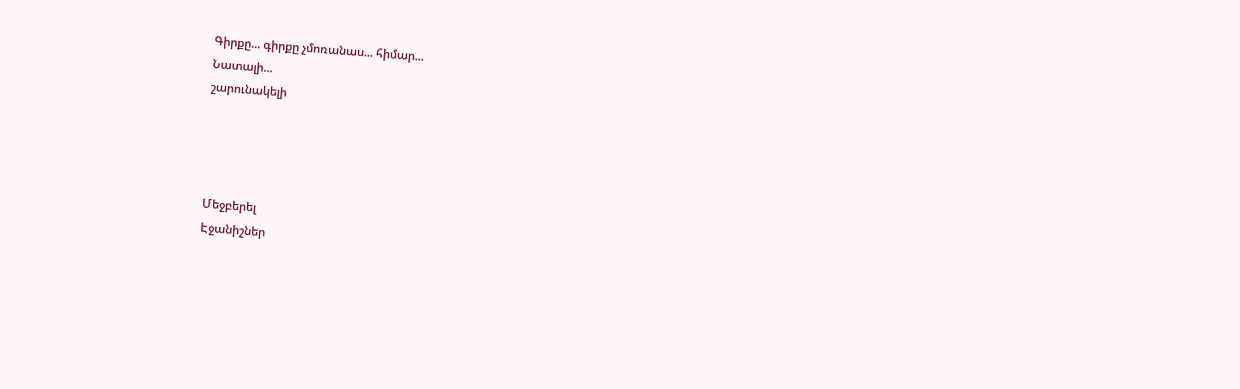Գիրքը... գիրքը չմոռանաս... հիմար...
Նատալի...
շարունակելի




Մեջբերել
Էջանիշներ